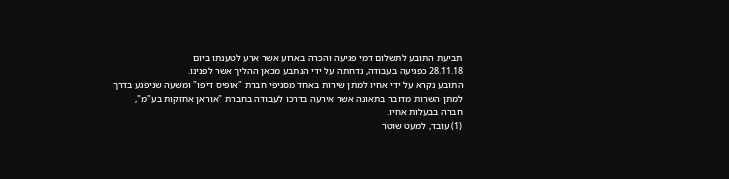תביעת התובע לתשלום דמי פגיעה והכרה בארוע אשר ארע לטענתו ביום
28.11.18 כפגיעה בעבודה, נדחתה על ידי הנתבע מכאן ההליך אשר לפנינו.
התובע נקרא על ידי אחיו למתן שירות באחד מסניפי חברת "אופיס דיפו" ומשעה שניפגע בדרך למתן השרות מדובר בתאונה אשר אירעה בדרכו לעבודה בחברת "אוראן אחזקות בע"מ", חברה בבעלות אחיו.
(1) עובד, למעט שוטר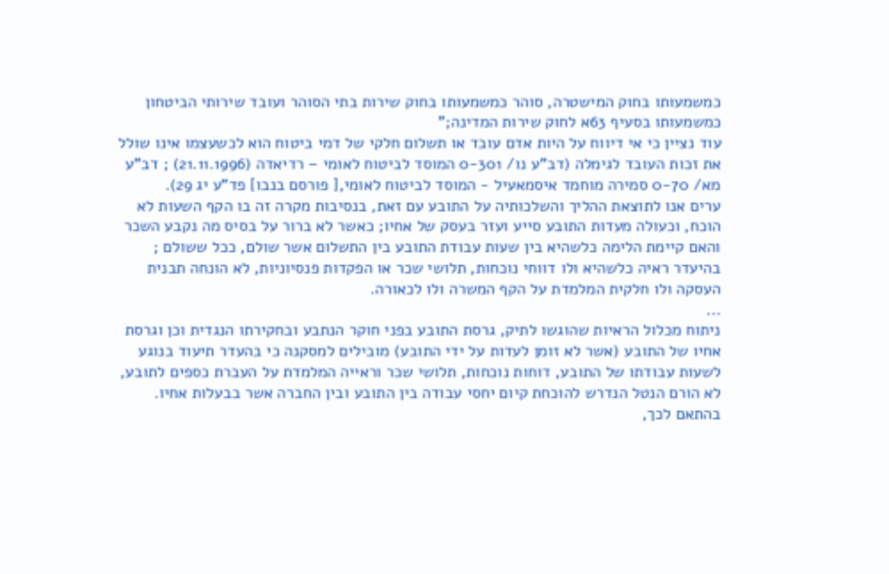כמשמעותו בחוק המישטרה, סוהר כמשמעותו בחוק שירות בתי הסוהר ועובד שירותי הביטחון כמשמעותו בסעיף 63א לחוק שירות המדינה;"
עוד נציין כי אי דיווח על היות אדם עובד או תשלום חלקי של דמי ביטוח הוא לכשעצמו אינו שולל את זכות העובד לגימלה (דב"ע נו/ 0-301 המוסד לביטוח לאומי – רדיאדה (21.11.1996) ; דב"ע מא/ 0-70 סמירה מוחמד איסמאעיל - המוסד לביטוח לאומי,[ פורסם בנבו] פד"ע יג 29).
ערים אנו לתוצאת ההליך והשלכותיה על התובע עם זאת, בנסיבות מקרה זה בו הקף השעות לא הוכח, וכעולה מעדות התובע סייע ועזר בעסק של אחיו; כאשר לא ברור על בסיס מה נקבע השכר והאם קיימת הלימה כלשהיא בין שעות עבודת התובע בין התשלום אשר שולם, ככל ששולם ; בהיעדר ראיה כלשהיא ולו דווחי נוכחות, תלושי שכר או הפקדות פנסיוניות, לא הונחה תבנית העסקה ולו חלקית המלמדת על הקף המשרה ולו לכאורה.
...
ניתוח מכלול הראיות שהוגשו לתיק, גרסת התובע בפני חוקר הנתבע ובחקירתו הנגדית וכן וגרסת אחיו של התובע (אשר לא זומן לעדות על ידי התובע) מובילים למסקנה כי בהעדר תיעוד בנוגע לשעות עבודתו של התובע, דוחות נוכחות, תלושי שכר וראייה המלמדת על העברת כספים לתובע, לא הורם הנטל הנדרש להוכחת קיום יחסי עבודה בין התובע ובין החברה אשר בבעלות אחיו.
בהתאם לכך,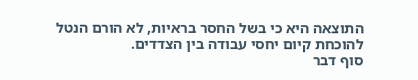התוצאה היא כי בשל החסר בראיות, לא הורם הנטל להוכחת קיום יחסי עבודה בין הצדדים.
סוף דבר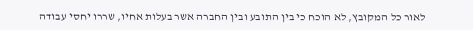לאור כל המקובץ, לא הוכח כי בין התובע ובין החברה אשר בעלות אחיו, שררו יחסי עבודה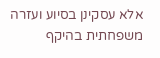אלא עסקינן בסיוע ועזרה משפחתית בהיקף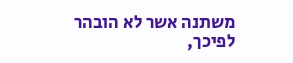משתנה אשר לא הובהר לפיכך,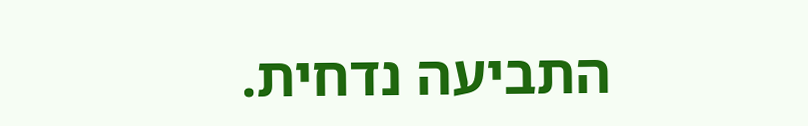התביעה נדחית.